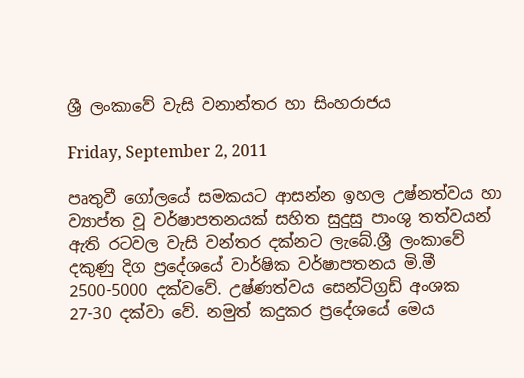ශ්‍රී ලංකාවේ වැසි වනාන්තර හා සිංහරාජය

Friday, September 2, 2011

පෘතුවී ගෝලයේ සමකයට ආසන්න ඉහල උෂ්නත්වය හා ව්‍යාප්ත වූ වර්ෂාපතනයක් සහිත සුදුසු පාංශු තත්වයන් ඇති රටවල වැසි වන්තර දක්නට ලැබේ.ශ්‍රී ලංකාවේ දකුණු දිග ප්‍රදේශයේ වාර්ෂික වර්ෂාපතනය මි.මී 2500-5000 දක්වවේ. උෂ්ණත්වය සෙන්ටිග්‍රඩ් අංශක 27-30 දක්වා වේ. නමුත් කදුකර ප්‍රදේශයේ මෙය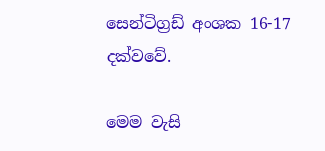සෙන්ටිග්‍රඩ් අංශක 16-17 දක්වවේ.

මෙම වැසි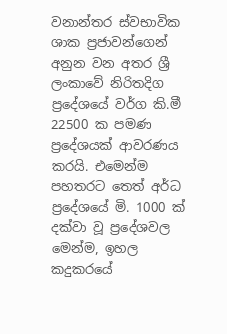වනාන්තර ස්වභාවික ශාක ප්‍රජාවන්ගෙන් අනුන වන අතර ශ්‍රී ලංකාවේ නිරිතදිග ප්‍රදේශයේ වර්ග කි.මී 22500 ක පමණ ප්‍රදේශයක් ආවරණය කරයි. එමෙන්ම පහතරට තෙත් අර්ධ ප්‍රදේශයේ මි. 1000 ක් දක්වා වූ ප්‍රදේශවල මෙන්ම, ඉහල කදුකරයේ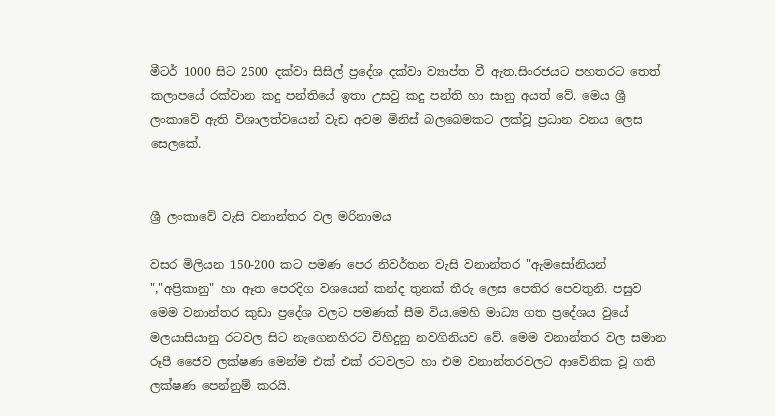මීටර් 1000 සිට 2500 දක්වා සිසිල් ප්‍රදේශ දක්වා ව්‍යාප්ත වී ඇත.සිංරජයට පහතරට තෙත් කලාපයේ රක්වාන කදු පන්තියේ ඉතා උසවු කදු පන්ති හා සානු අයත් වේ. මෙය ශ්‍රී ලංකාවේ ඇති විශාලත්වයෙන් වැඩ අවම මිනිස් බලබෙමකට ලක්වූ ප්‍රධාන වනය ලෙස සෙලකේ.


ශ්‍රී ලංකාවේ වැසි වනාන්තර වල මරිනාමය

වසර මිලියන 150-200 කට පමණ පෙර නිවර්තන වැසි වනාන්තර "ඇමසෝනියන් ","අප්‍රිකානු" හා ඈත පෙරදිග වශයෙන් කන්ද තුනක් තීරු ලෙස පෙතිර පෙවතුනි. පසුව මෙම වනාන්තර කුඩා ප්‍රදේශ වලට පමණක් සීම විය.මෙහි මාධ්‍ය ගත ප්‍රදේශය වුයේ මලයාසියානු රටවල සිට නැගෙනහිරට විහිදුනු නවගිනියව වේ. මෙම වනාන්තර වල සමාන රූපී ජෛව ලක්ෂණ මෙන්ම එක් එක් රටවලට හා එම වනාන්තරවලට ආවේනික වූ ගති ලක්ෂණ පෙන්නුම් කරයි.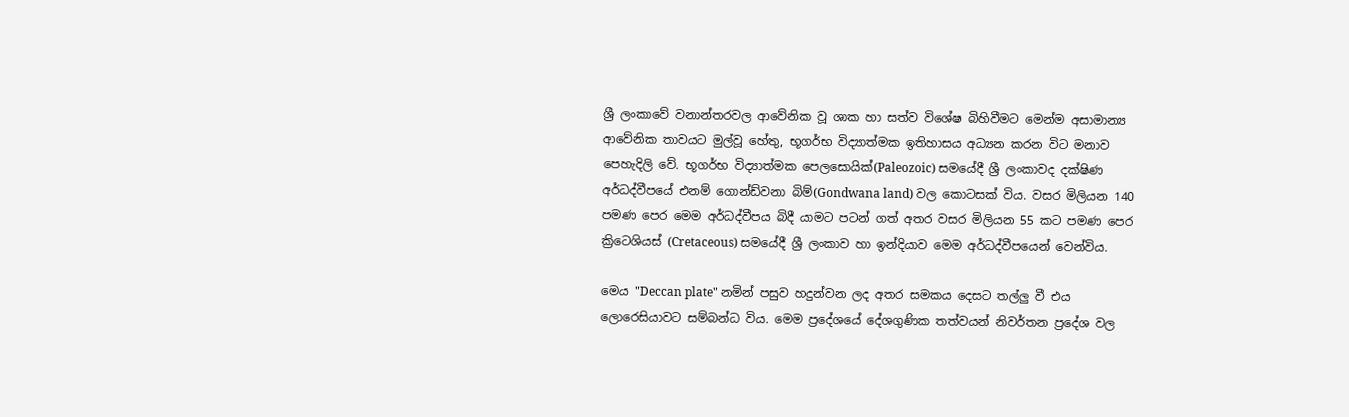ශ්‍රී ලංකාවේ වනාන්තරවල ආවේනික වූ ශාක හා සත්ව විශේෂ බිහිවීමට මෙන්ම අසාමාන්‍ය ආවේනික තාවයට මුල්වූ හේතු, භූගර්භ විද්‍යාත්මක ඉතිහාසය අධ්‍යන කරන විට මනාව පෙහැදිලි වේ. භූගර්භ විද්‍යාත්මක පෙලසොයික්(Paleozoic) සමයේදී ශ්‍රී ලංකාවද දක්ෂිණ අර්ධද්වීපයේ එනම් ගොන්ඩ්වනා බිම්(Gondwana land) වල කොටසක් විය. වසර මිලියන 140 පමණ පෙර මෙම අර්ධද්වීපය බිදී යාමට පටන් ගත් අතර වසර මිලියන 55 කට පමණ පෙර ක්‍රිටෙශියස් (Cretaceous) සමයේදී ශ්‍රී ලංකාව හා ඉන්දියාව මෙම අර්ධද්වීපයෙන් වෙන්විය.

මෙය "Deccan plate" නමින් පසුව හදුන්වන ලද අතර සමකය දෙසට තල්ලු වී එය ලොරෙසියාවට සම්බන්ධ විය. මෙම ප්‍රදේශයේ දේශගුණික තත්වයන් නිවර්තන ප්‍රදේශ වල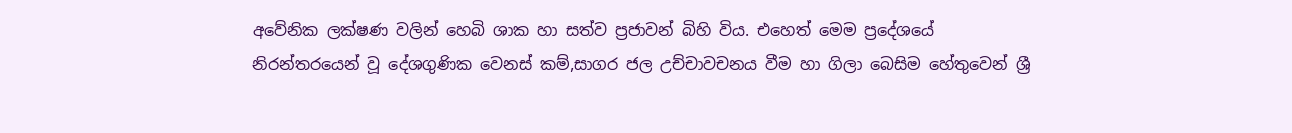අවේනික ලක්ෂණ වලින් හෙබි ශාක හා සත්ව ප්‍රජාවන් බිහි විය. එහෙත් මෙම ප්‍රදේශයේ නිරන්තරයෙන් වූ දේශගුණික වෙනස් කම්,සාගර ජල උච්චාවචනය වීම හා ගිලා බෙසිම හේතුවෙන් ශ්‍රී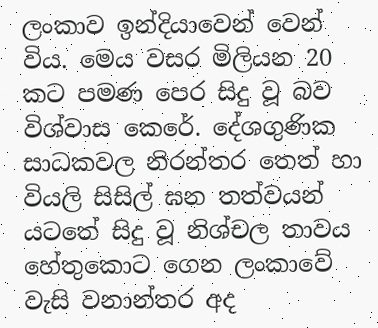ලංකාව ඉන්දියාවෙන් වෙන් විය. මෙය වසර මිලියන 20 කට පමණ පෙර සිදු වූ බව විශ්වාස කෙරේ. දේශගුණික සාධකවල නිරන්තර තෙත් හා වියලි සිසිල් ඝන තත්වයන් යටතේ සිදු වූ නිශ්චල තාවය හේතුකොට ගෙන ලංකාවේ වැසි වනාන්තර අද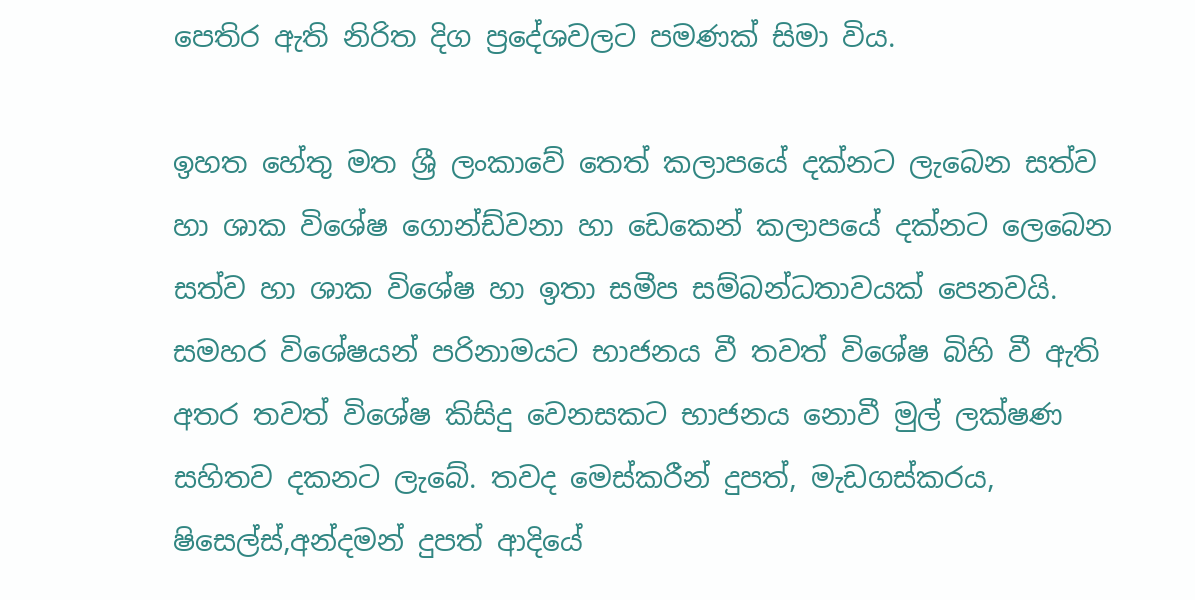පෙතිර ඇති නිරිත දිග ප්‍රදේශවලට පමණක් සිමා විය.

ඉහත හේතු මත ශ්‍රී ලංකාවේ තෙත් කලාපයේ දක්නට ලැබෙන සත්ව හා ශාක විශේෂ ගොන්ඩ්වනා හා ඩෙකෙන් කලාපයේ දක්නට ලෙබෙන සත්ව හා ශාක විශේෂ හා ඉතා සමීප සම්බන්ධතාවයක් පෙනවයි. සමහර විශේෂයන් පරිනාමයට භාජනය වී තවත් විශේෂ බිහි වී ඇති අතර තවත් විශේෂ කිසිදු වෙනසකට භාජනය නොවී මුල් ලක්ෂණ සහිතව දකනට ලැබේ. තවද මෙස්කරීන් දුපත්, මැඩගස්කරය, ෂිසෙල්ස්,අන්දමන් දුපත් ආදියේ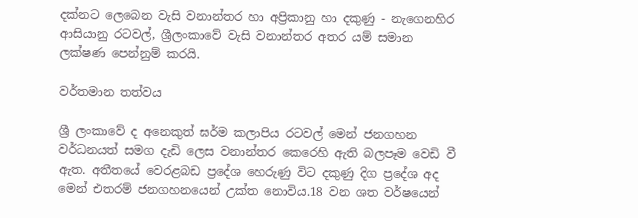දක්නට ලෙබෙන වැසි වනාන්තර හා අප්‍රිකානු හා දකුණු - නැගෙනහිර ආසියානු රටවල්, ශ්‍රීලංකාවේ වැසි වනාන්තර අතර යම් සමාන ලක්ෂණ පෙන්නුම් කරයි.

වර්තමාන තත්වය

ශ්‍රී ලංකාවේ ද අනෙකුත් ඝර්ම කලාපිය රටවල් මෙන් ජනගහන වර්ධනයත් සමග දැඩි ලෙස වනාන්තර කෙරෙහි ඇති බලපෑම වෙඩි වී ඇත. අතීතයේ වෙරළබඩ ප්‍රදේශ හෙරුණු විට දකුණු දිග ප්‍රදේශ අද මෙන් එතරම් ජනගහනයෙන් උක්ත නොවිය.18 වන ශත වර්ෂයෙන්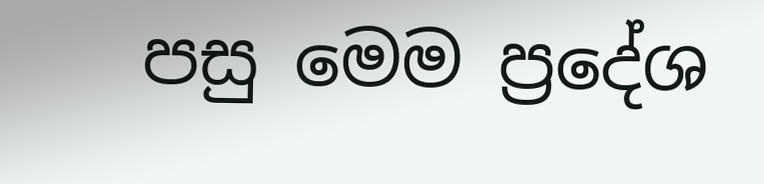පසු මෙම ප්‍රදේශ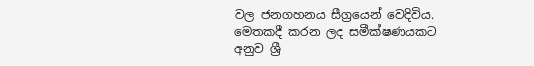වල ජනගහනය සීග්‍රයෙන් වෙදිවිය. මෙතකදී කරන ලද සමීක්ෂණයකට අනුව ශ්‍රී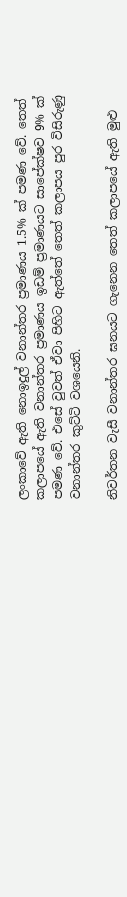ලංකාවේ ඇති නොඉදුල් වනාන්තර ප්‍රමාණය 1.5% ක් පමණ වේ. තෙත් කලාපයේ ඇති වනාන්තර ප්‍රමාණය ඉඩම් ප්‍රමාණයට සාපේක්ෂව 9% ක් පමණ වේ. එසේ වුවත් ඒවා පිහිට ඇත්තේ තෙත් කලාපය පුර විසිරුණු වනාන්තර කුට්ටි වශයෙනි.

නිවර්තන වැසී වනාන්තර ඝනයට ගැනෙන තෙත් කලාපයේ ඇති මුළු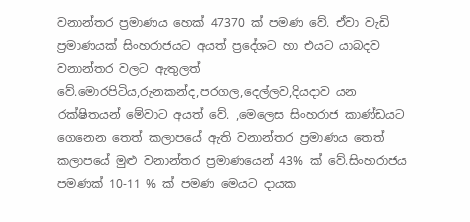වනාන්තර ප්‍රමාණය හෙක් 47370 ක් පමණ වේ. ඒවා වැඩි ප්‍රමාණයක් සිංහරාජයට අයත් ප්‍රදේශට හා එයට යාබදව වනාන්තර වලට ඇතුලත් වේ.මොරපිටිය,රුනකන්ද,පරගල,දෙල්ලව,දියදාව යන රක්ෂිතයන් මේවාට අයත් වේ. ,මෙලෙස සිංහරාජ කාණ්ඩයට ගෙනෙන තෙත් කලාපයේ ඇති වනාන්තර ප්‍රමාණය තෙත් කලාපයේ මුළු වනාන්තර ප්‍රමාණයෙන් 43% ක් වේ.සිංහරාජය පමණක් 10-11 % ක් පමණ මෙයට දායක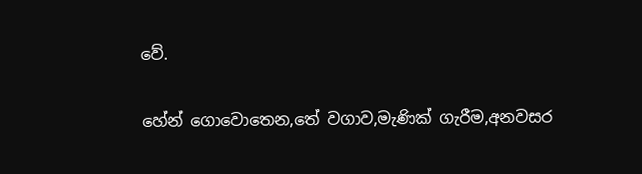වේ.

හේන් ගොවොතෙන,තේ වගාව,මැණික් ගැරීම,අනවසර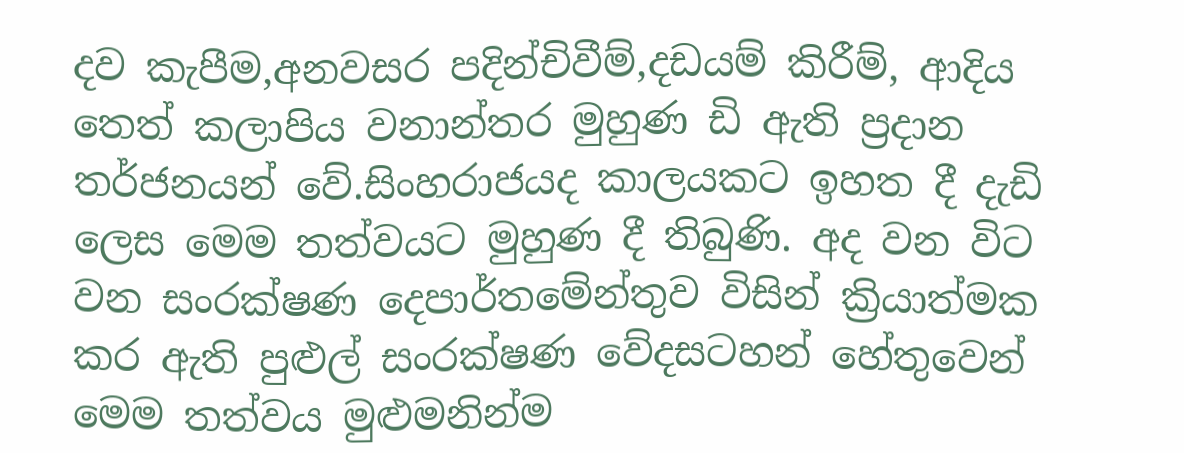දව කැපීම,අනවසර පදින්චිවීම්,දඩයම් කිරීම්, ආදිය තෙත් කලාපිය වනාන්තර මුහුණ ඩි ඇති ප්‍රදාන තර්ජනයන් වේ.සිංහරාජයද කාලයකට ඉහත දී දැඩි ලෙස මෙම තත්වයට මුහුණ දී තිබුණි. අද වන විට වන සංරක්ෂණ දෙපාර්තමේන්තුව විසින් ක්‍රියාත්මක කර ඇති පුළුල් සංරක්ෂණ වේදසටහන් හේතුවෙන් මෙම තත්වය මුළුමනින්ම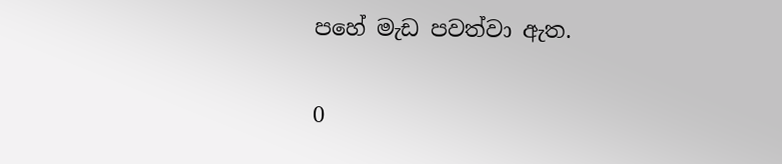පහේ මැඩ පවත්වා ඇත.

0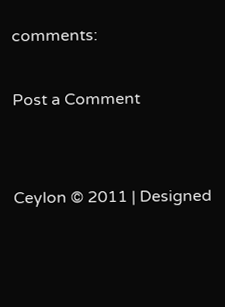comments:

Post a Comment


Ceylon © 2011 | Designed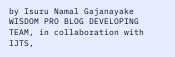by Isuru Namal Gajanayake WISDOM PRO BLOG DEVELOPING TEAM, in collaboration with IJTS,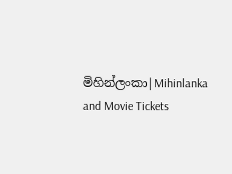මිහින්ලංකා|Mihinlanka and Movie Tickets